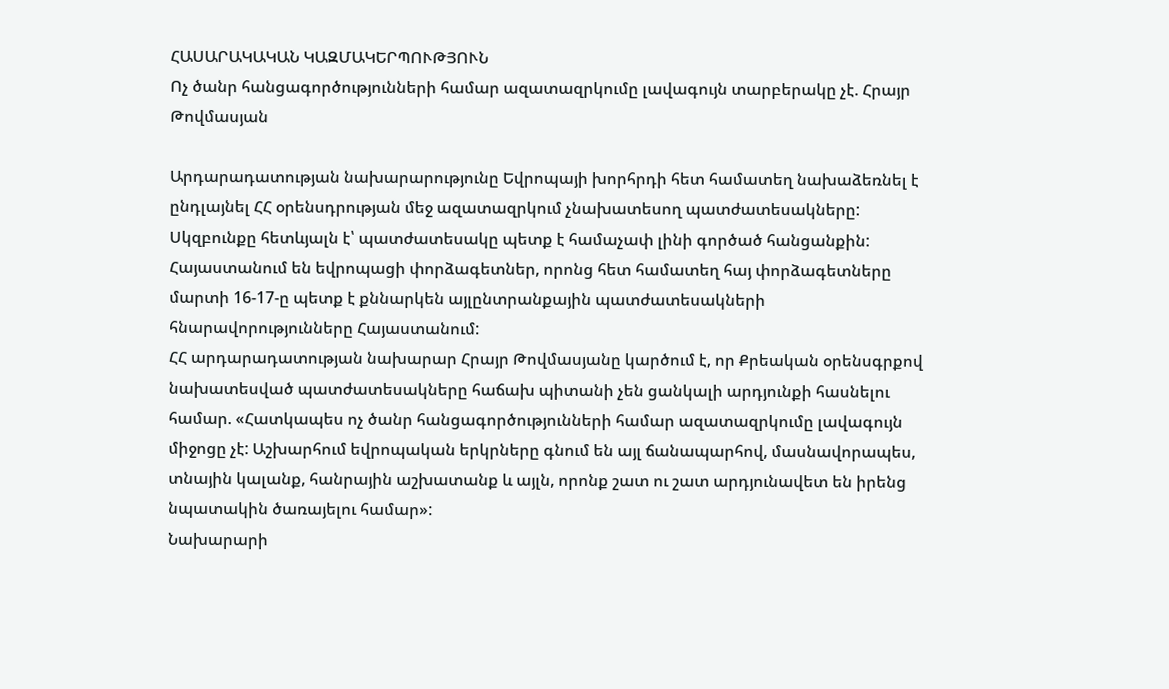ՀԱՍԱՐԱԿԱԿԱՆ ԿԱԶՄԱԿԵՐՊՈՒԹՅՈՒՆ
Ոչ ծանր հանցագործությունների համար ազատազրկումը լավագույն տարբերակը չէ. Հրայր Թովմասյան

Արդարադատության նախարարությունը Եվրոպայի խորհրդի հետ համատեղ նախաձեռնել է ընդլայնել ՀՀ օրենսդրության մեջ ազատազրկում չնախատեսող պատժատեսակները: Սկզբունքը հետևյալն է՝ պատժատեսակը պետք է համաչափ լինի գործած հանցանքին: Հայաստանում են եվրոպացի փորձագետներ, որոնց հետ համատեղ հայ փորձագետները մարտի 16-17-ը պետք է քննարկեն այլընտրանքային պատժատեսակների հնարավորությունները Հայաստանում:
ՀՀ արդարադատության նախարար Հրայր Թովմասյանը կարծում է, որ Քրեական օրենսգրքով նախատեսված պատժատեսակները հաճախ պիտանի չեն ցանկալի արդյունքի հասնելու համար. «Հատկապես ոչ ծանր հանցագործությունների համար ազատազրկումը լավագույն միջոցը չէ: Աշխարհում եվրոպական երկրները գնում են այլ ճանապարհով, մասնավորապես, տնային կալանք, հանրային աշխատանք և այլն, որոնք շատ ու շատ արդյունավետ են իրենց նպատակին ծառայելու համար»:
Նախարարի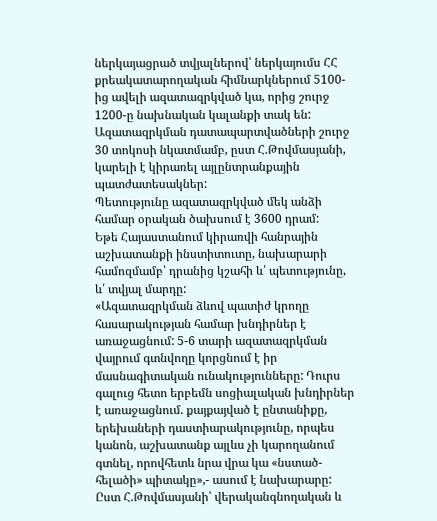ներկայացրած տվյալներով՝ ներկայումս ՀՀ քրեակատարողական հիմնարկներում 5100-ից ավելի ազատազրկված կա, որից շուրջ 1200-ը նախնական կալանքի տակ են: Ազատազրկման դատապարտվածների շուրջ 30 տոկոսի նկատմամբ, ըստ Հ.Թովմասյանի, կարելի է կիրառել այլընտրանքային պատժատեսակներ:
Պետությունը ազատազրկված մեկ անձի համար օրական ծախսում է 3600 դրամ:
Եթե Հայաստանում կիրառվի հանրային աշխատանքի ինստիտուտը, նախարարի համոզմամբ՝ դրանից կշահի և՛ պետությունը, և՛ տվյալ մարդը:
«Ազատազրկման ձևով պատիժ կրողը հասարակության համար խնդիրներ է առաջացնում: 5-6 տարի ազատազրկման վայրում գտնվողը կորցնում է իր մասնագիտական ունակությունները: Դուրս գալուց հետո երբեմն սոցիալական խնդիրներ է առաջացնում. քայքայված է ընտանիքը, երեխաների դաստիարակությունը, որպես կանոն, աշխատանք այլևս չի կարողանում գտնել, որովհետև նրա վրա կա «նստած-հելածի» պիտակը»,- ասում է նախարարը:
Ըստ Հ.Թովմասյանի՝ վերականգնողական և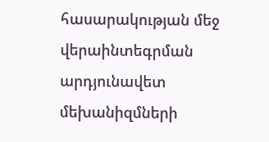հասարակության մեջ վերաինտեգրման արդյունավետ մեխանիզմների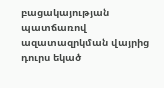բացակայության պատճառով ազատազրկման վայրից դուրս եկած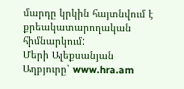մարդը կրկին հայտնվում է քրեակատարողական հիմնարկում:
Մերի Ալեքսանյան
Աղբյուրը՝ www.hra.am